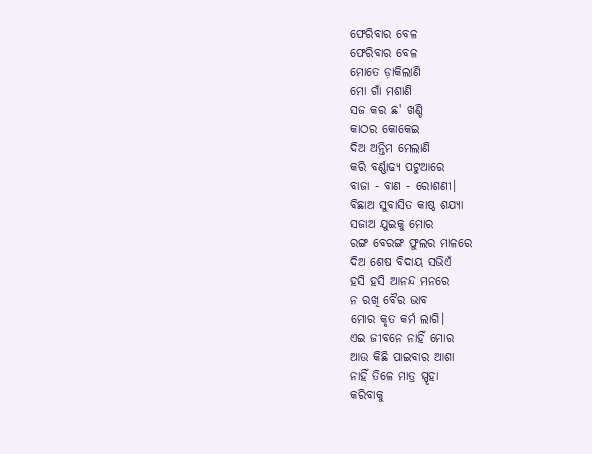ଫେରିବାର ବେଳ
ଫେରିବାର ବେଳ
ମୋତେ ଡ଼ାକିଲାଣି
ମୋ ଗାଁ ମଶାଣି
ସଜ କର ଛ' ଖଣ୍ଡି
କାଠର କୋକେଇ
ଦିଅ ଅନ୍ତିମ ମେଲାଣି
କରି ବର୍ଣ୍ଣାଢ୍ୟ ପଟୁଆରେ
ବାଜା - ବାଣ - ରୋଶଣୀ।
ବିଛାଅ ସୁବାସିତ କାଷ୍ଠ ଶଯ୍ୟା
ସଜାଅ ଯୁଇକୁ ମୋର
ରଙ୍ଗ ବେରଙ୍ଗ ଫୁଲର ମାଳରେ
ଦିଅ ଶେଷ ବିଦାୟ ସଭିଏଁ
ହସି ହସି ଆନନ୍ଦ ମନରେ
ନ ରଖି ବୈର ଭାବ
ମୋର କୃତ କର୍ମ ଲାଗି।
ଏଇ ଜୀବନେ ନାହିଁ ମୋର
ଆଉ କିଛି ପାଇବାର ଆଶା
ନାହିଁ ତିଳେ ମାତ୍ର ସ୍ପୃହା
କରିବାକୁ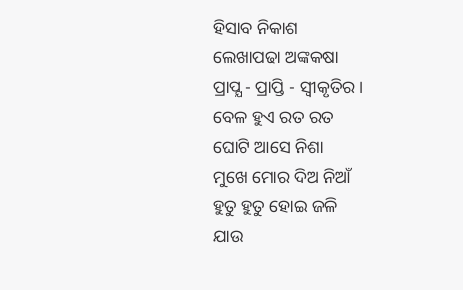ହିସାବ ନିକାଶ
ଲେଖାପଢା ଅଙ୍କକଷା
ପ୍ରାପ୍ଯ - ପ୍ରାପ୍ତି - ସ୍ବୀକୃତିର।
ବେଳ ହୁଏ ରତ ରତ
ଘୋଟି ଆସେ ନିଶା
ମୁଖେ ମୋର ଦିଅ ନିଆଁ
ହୁତୁ ହୁତୁ ହୋଇ ଜଳି
ଯାଉ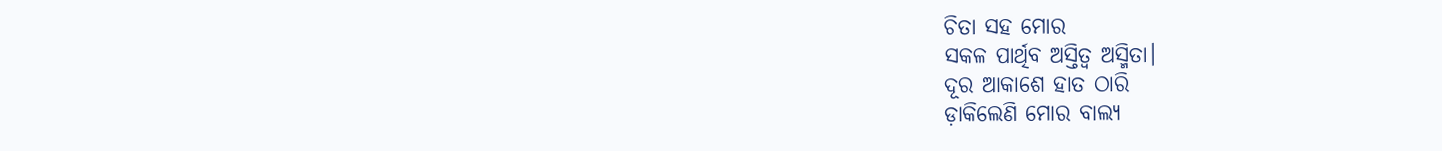ଚିତା ସହ ମୋର
ସକଳ ପାର୍ଥିବ ଅସ୍ତିତ୍ବ ଅସ୍ମିତା।
ଦୂର ଆକାଶେ ହାତ ଠାରି
ଡ଼ାକିଲେଣି ମୋର ବାଲ୍ୟ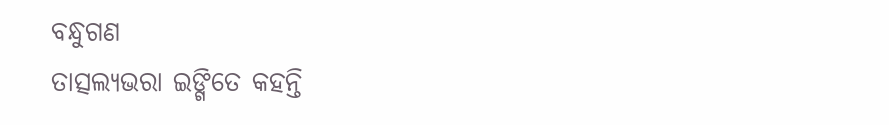ବନ୍ଧୁଗଣ
ତାତ୍ସଲ୍ୟଭରା ଇଙ୍ଗିତେ କହନ୍ତି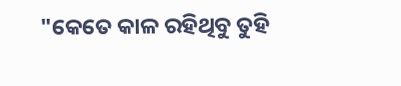"କେତେ କାଳ ରହିଥିବୁ ତୁହି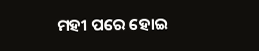ମହୀ ପରେ ହୋଇ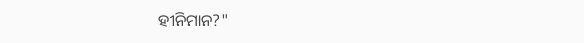ହୀନିମାନ?"